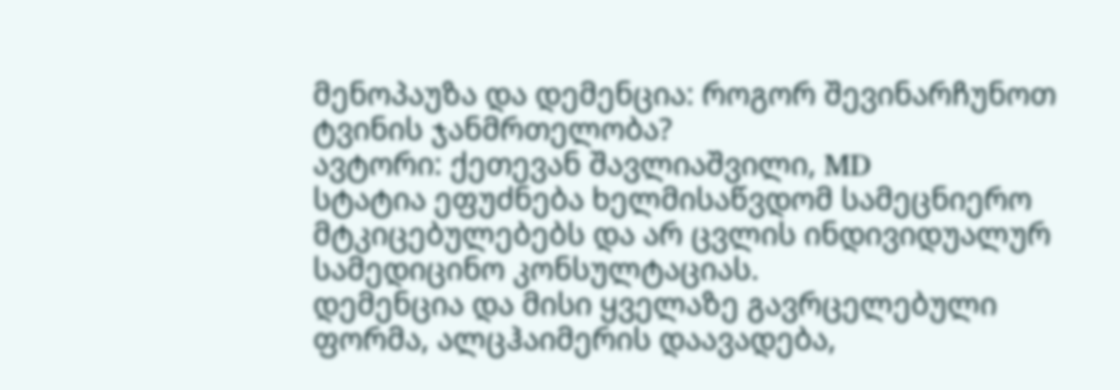მენოპაუზა და დემენცია: როგორ შევინარჩუნოთ ტვინის ჯანმრთელობა?
ავტორი: ქეთევან შავლიაშვილი, MD
სტატია ეფუძნება ხელმისაწვდომ სამეცნიერო მტკიცებულებებს და არ ცვლის ინდივიდუალურ სამედიცინო კონსულტაციას.
დემენცია და მისი ყველაზე გავრცელებული ფორმა, ალცჰაიმერის დაავადება,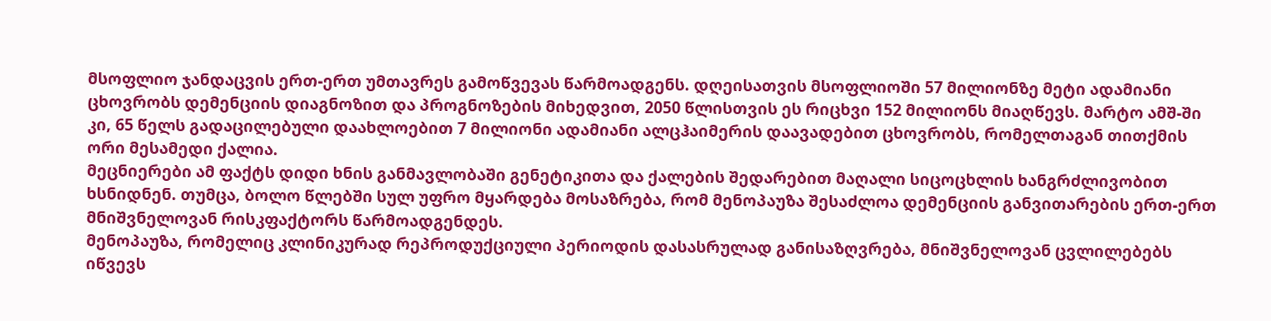მსოფლიო ჯანდაცვის ერთ-ერთ უმთავრეს გამოწვევას წარმოადგენს. დღეისათვის მსოფლიოში 57 მილიონზე მეტი ადამიანი ცხოვრობს დემენციის დიაგნოზით და პროგნოზების მიხედვით, 2050 წლისთვის ეს რიცხვი 152 მილიონს მიაღწევს. მარტო ამშ-ში კი, 65 წელს გადაცილებული დაახლოებით 7 მილიონი ადამიანი ალცჰაიმერის დაავადებით ცხოვრობს, რომელთაგან თითქმის ორი მესამედი ქალია.
მეცნიერები ამ ფაქტს დიდი ხნის განმავლობაში გენეტიკითა და ქალების შედარებით მაღალი სიცოცხლის ხანგრძლივობით ხსნიდნენ. თუმცა, ბოლო წლებში სულ უფრო მყარდება მოსაზრება, რომ მენოპაუზა შესაძლოა დემენციის განვითარების ერთ-ერთ მნიშვნელოვან რისკფაქტორს წარმოადგენდეს.
მენოპაუზა, რომელიც კლინიკურად რეპროდუქციული პერიოდის დასასრულად განისაზღვრება, მნიშვნელოვან ცვლილებებს იწვევს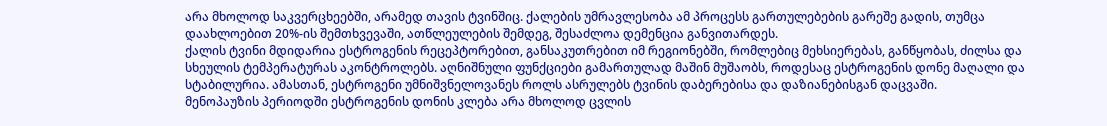არა მხოლოდ საკვერცხეებში, არამედ თავის ტვინშიც. ქალების უმრავლესობა ამ პროცესს გართულებების გარეშე გადის, თუმცა დაახლოებით 20%-ის შემთხვევაში, ათწლეულების შემდეგ, შესაძლოა დემენცია განვითარდეს.
ქალის ტვინი მდიდარია ესტროგენის რეცეპტორებით, განსაკუთრებით იმ რეგიონებში, რომლებიც მეხსიერებას, განწყობას, ძილსა და სხეულის ტემპერატურას აკონტროლებს. აღნიშნული ფუნქციები გამართულად მაშინ მუშაობს, როდესაც ესტროგენის დონე მაღალი და სტაბილურია. ამასთან, ესტროგენი უმნიშვნელოვანეს როლს ასრულებს ტვინის დაბერებისა და დაზიანებისგან დაცვაში.
მენოპაუზის პერიოდში ესტროგენის დონის კლება არა მხოლოდ ცვლის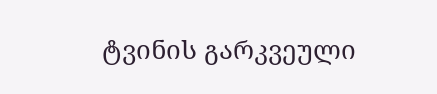ტვინის გარკვეული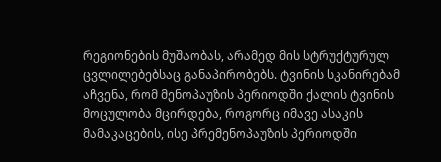რეგიონების მუშაობას, არამედ მის სტრუქტურულ ცვლილებებსაც განაპირობებს. ტვინის სკანირებამ აჩვენა, რომ მენოპაუზის პერიოდში ქალის ტვინის მოცულობა მცირდება, როგორც იმავე ასაკის მამაკაცების, ისე პრემენოპაუზის პერიოდში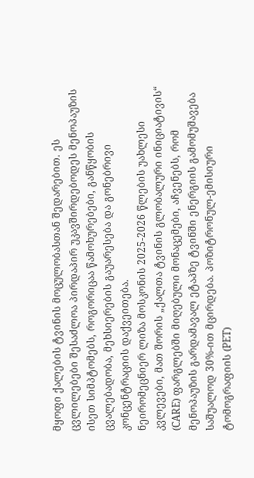მყოფი ქალების ტვინის მოცულობასთან შედარებით. ეს ცვლილებები შესაძლოა პირდაპირ უკავშირდებოდეს მენოპაუზის ისეთ სიმპტომებს, როგორიცაა წამოხურებები, განწყობის ცვალებადობა, მეხსიერების გაუარესება და გონებრივი კონცენტრაციის დაქვეითება.
ნეირომეცნიერ ლიზა მოსკონის 2025-2026 წლების უახლესი კვლევები, მათ შორის „ქალთა ტვინის გლობალური ინიციატივის“ (CARE) ფარგლებში მიღებული მონაცემები, აჩვენებს, რომ მენოპაუზის გარდამავალ ეტაპზე ტვინში ენერგიის გამომუშავება საშუალოდ 30%-ით მცირდება. პოზიტრონულ-ემისიური ტომოგრაფიის (PET)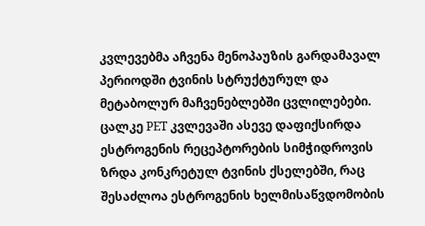კვლევებმა აჩვენა მენოპაუზის გარდამავალ პერიოდში ტვინის სტრუქტურულ და მეტაბოლურ მაჩვენებლებში ცვლილებები. ცალკე PET კვლევაში ასევე დაფიქსირდა ესტროგენის რეცეპტორების სიმჭიდროვის ზრდა კონკრეტულ ტვინის ქსელებში, რაც შესაძლოა ესტროგენის ხელმისაწვდომობის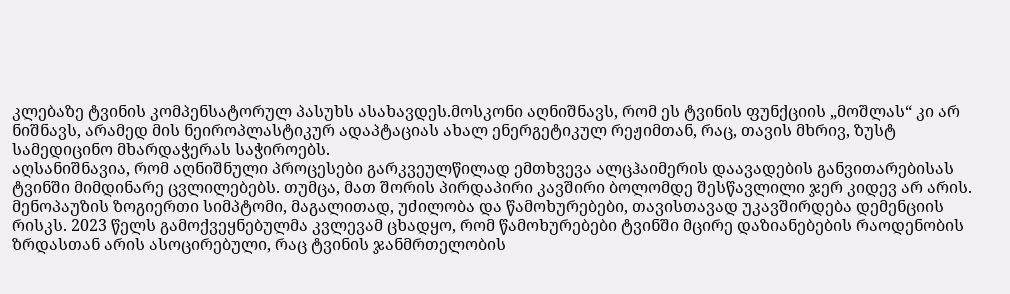კლებაზე ტვინის კომპენსატორულ პასუხს ასახავდეს.მოსკონი აღნიშნავს, რომ ეს ტვინის ფუნქციის „მოშლას“ კი არ ნიშნავს, არამედ მის ნეიროპლასტიკურ ადაპტაციას ახალ ენერგეტიკულ რეჟიმთან, რაც, თავის მხრივ, ზუსტ სამედიცინო მხარდაჭერას საჭიროებს.
აღსანიშნავია, რომ აღნიშნული პროცესები გარკვეულწილად ემთხვევა ალცჰაიმერის დაავადების განვითარებისას ტვინში მიმდინარე ცვლილებებს. თუმცა, მათ შორის პირდაპირი კავშირი ბოლომდე შესწავლილი ჯერ კიდევ არ არის.
მენოპაუზის ზოგიერთი სიმპტომი, მაგალითად, უძილობა და წამოხურებები, თავისთავად უკავშირდება დემენციის რისკს. 2023 წელს გამოქვეყნებულმა კვლევამ ცხადყო, რომ წამოხურებები ტვინში მცირე დაზიანებების რაოდენობის ზრდასთან არის ასოცირებული, რაც ტვინის ჯანმრთელობის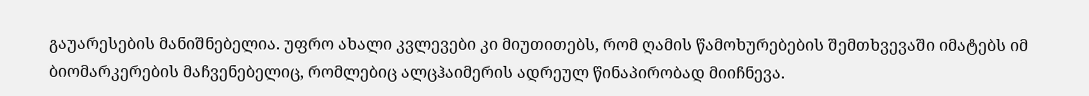გაუარესების მანიშნებელია. უფრო ახალი კვლევები კი მიუთითებს, რომ ღამის წამოხურებების შემთხვევაში იმატებს იმ ბიომარკერების მაჩვენებელიც, რომლებიც ალცჰაიმერის ადრეულ წინაპირობად მიიჩნევა.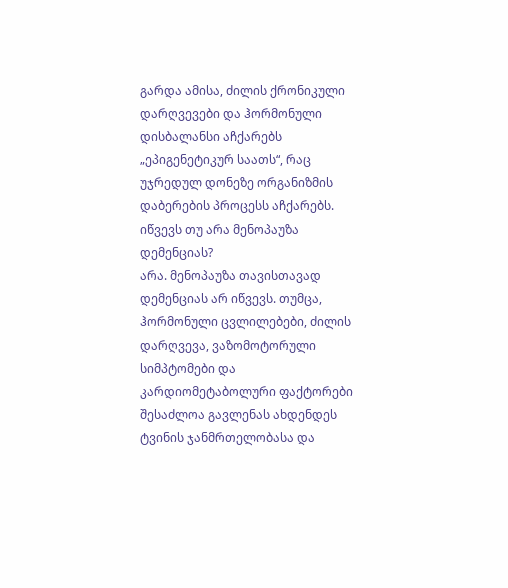გარდა ამისა, ძილის ქრონიკული დარღვევები და ჰორმონული დისბალანსი აჩქარებს „ეპიგენეტიკურ საათს“, რაც უჯრედულ დონეზე ორგანიზმის დაბერების პროცესს აჩქარებს.
იწვევს თუ არა მენოპაუზა დემენციას?
არა. მენოპაუზა თავისთავად დემენციას არ იწვევს. თუმცა, ჰორმონული ცვლილებები, ძილის დარღვევა, ვაზომოტორული სიმპტომები და კარდიომეტაბოლური ფაქტორები შესაძლოა გავლენას ახდენდეს ტვინის ჯანმრთელობასა და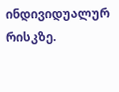ინდივიდუალურ რისკზე.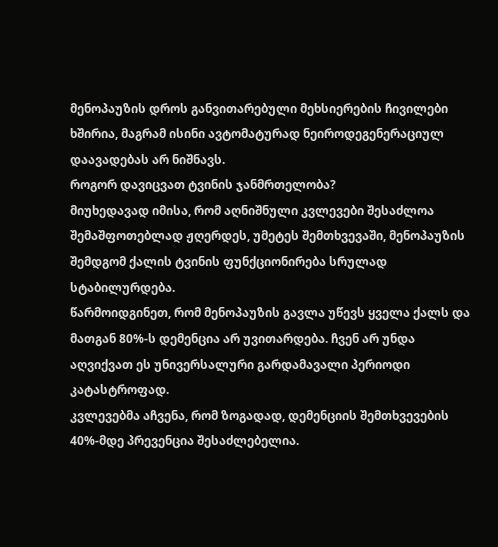მენოპაუზის დროს განვითარებული მეხსიერების ჩივილები ხშირია, მაგრამ ისინი ავტომატურად ნეიროდეგენერაციულ დაავადებას არ ნიშნავს.
როგორ დავიცვათ ტვინის ჯანმრთელობა?
მიუხედავად იმისა, რომ აღნიშნული კვლევები შესაძლოა შემაშფოთებლად ჟღერდეს, უმეტეს შემთხვევაში, მენოპაუზის შემდგომ ქალის ტვინის ფუნქციონირება სრულად სტაბილურდება.
წარმოიდგინეთ, რომ მენოპაუზის გავლა უწევს ყველა ქალს და მათგან 80%-ს დემენცია არ უვითარდება. ჩვენ არ უნდა აღვიქვათ ეს უნივერსალური გარდამავალი პერიოდი კატასტროფად.
კვლევებმა აჩვენა, რომ ზოგადად, დემენციის შემთხვევების 40%-მდე პრევენცია შესაძლებელია.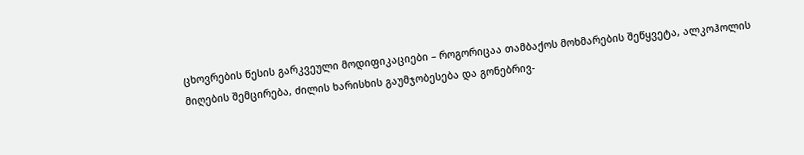ცხოვრების წესის გარკვეული მოდიფიკაციები – როგორიცაა თამბაქოს მოხმარების შეწყვეტა, ალკოჰოლის მიღების შემცირება, ძილის ხარისხის გაუმჯობესება და გონებრივ-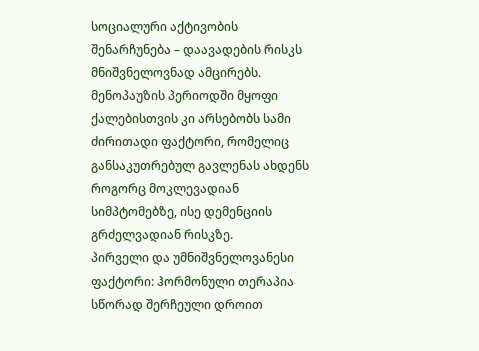სოციალური აქტივობის შენარჩუნება – დაავადების რისკს მნიშვნელოვნად ამცირებს.
მენოპაუზის პერიოდში მყოფი ქალებისთვის კი არსებობს სამი ძირითადი ფაქტორი, რომელიც განსაკუთრებულ გავლენას ახდენს როგორც მოკლევადიან სიმპტომებზე, ისე დემენციის გრძელვადიან რისკზე.
პირველი და უმნიშვნელოვანესი ფაქტორი: ჰორმონული თერაპია სწორად შერჩეული დროით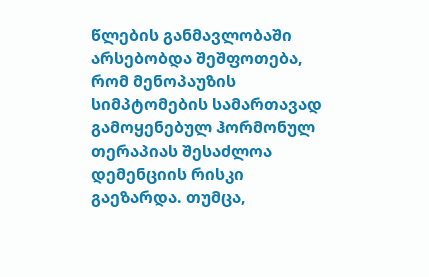წლების განმავლობაში არსებობდა შეშფოთება, რომ მენოპაუზის სიმპტომების სამართავად გამოყენებულ ჰორმონულ თერაპიას შესაძლოა დემენციის რისკი გაეზარდა. თუმცა,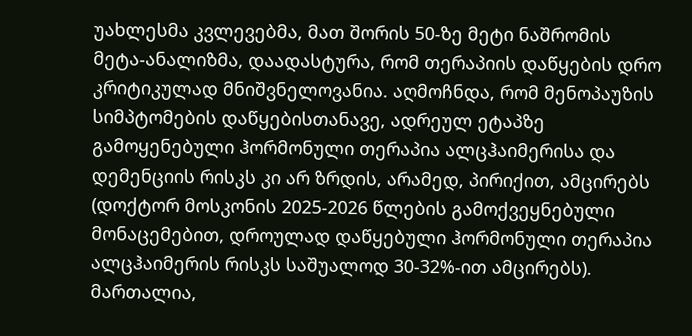უახლესმა კვლევებმა, მათ შორის 50-ზე მეტი ნაშრომის მეტა-ანალიზმა, დაადასტურა, რომ თერაპიის დაწყების დრო კრიტიკულად მნიშვნელოვანია. აღმოჩნდა, რომ მენოპაუზის სიმპტომების დაწყებისთანავე, ადრეულ ეტაპზე გამოყენებული ჰორმონული თერაპია ალცჰაიმერისა და დემენციის რისკს კი არ ზრდის, არამედ, პირიქით, ამცირებს (დოქტორ მოსკონის 2025-2026 წლების გამოქვეყნებული მონაცემებით, დროულად დაწყებული ჰორმონული თერაპია ალცჰაიმერის რისკს საშუალოდ 30-32%-ით ამცირებს).
მართალია,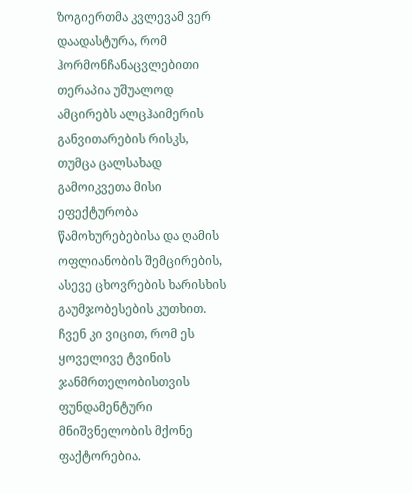ზოგიერთმა კვლევამ ვერ დაადასტურა, რომ ჰორმონჩანაცვლებითი თერაპია უშუალოდ ამცირებს ალცჰაიმერის განვითარების რისკს, თუმცა ცალსახად გამოიკვეთა მისი ეფექტურობა წამოხურებებისა და ღამის ოფლიანობის შემცირების, ასევე ცხოვრების ხარისხის გაუმჯობესების კუთხით. ჩვენ კი ვიცით, რომ ეს ყოველივე ტვინის ჯანმრთელობისთვის ფუნდამენტური მნიშვნელობის მქონე ფაქტორებია.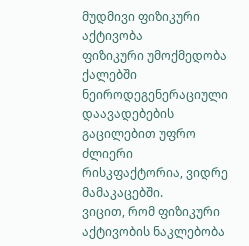მუდმივი ფიზიკური აქტივობა
ფიზიკური უმოქმედობა ქალებში ნეიროდეგენერაციული დაავადებების გაცილებით უფრო ძლიერი რისკფაქტორია, ვიდრე მამაკაცებში.
ვიცით, რომ ფიზიკური აქტივობის ნაკლებობა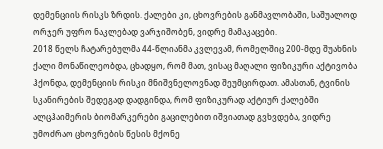დემენციის რისკს ზრდის. ქალები კი, ცხოვრების განმავლობაში, საშუალოდ ორჯერ უფრო ნაკლებად ვარჯიშობენ, ვიდრე მამაკაცები.
2018 წელს ჩატარებულმა 44-წლიანმა კვლევამ, რომელშიც 200-მდე შუახნის ქალი მონაწილეობდა, ცხადყო, რომ მათ, ვისაც მაღალი ფიზიკური აქტივობა ჰქონდა, დემენციის რისკი მნიშვნელოვნად შეუმცირდათ. ამასთან, ტვინის სკანირების შედეგად დადგინდა, რომ ფიზიკურად აქტიურ ქალებში ალცჰაიმერის ბიომარკერები გაცილებით იშვიათად გვხვდება, ვიდრე უმოძრაო ცხოვრების წესის მქონე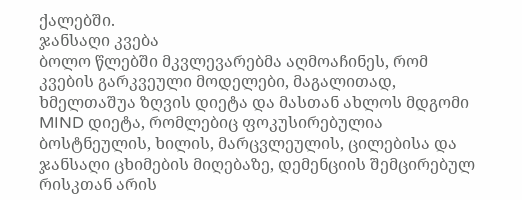ქალებში.
ჯანსაღი კვება
ბოლო წლებში მკვლევარებმა აღმოაჩინეს, რომ კვების გარკვეული მოდელები, მაგალითად, ხმელთაშუა ზღვის დიეტა და მასთან ახლოს მდგომი MIND დიეტა, რომლებიც ფოკუსირებულია ბოსტნეულის, ხილის, მარცვლეულის, ცილებისა და ჯანსაღი ცხიმების მიღებაზე, დემენციის შემცირებულ რისკთან არის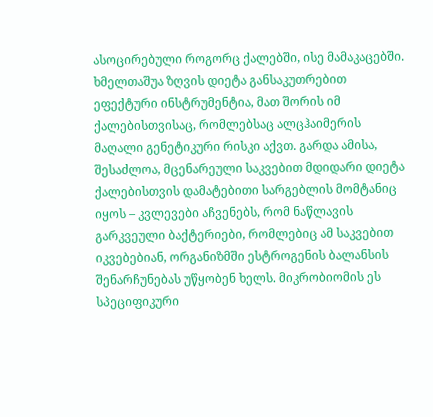ასოცირებული როგორც ქალებში, ისე მამაკაცებში.
ხმელთაშუა ზღვის დიეტა განსაკუთრებით ეფექტური ინსტრუმენტია, მათ შორის იმ ქალებისთვისაც, რომლებსაც ალცჰაიმერის მაღალი გენეტიკური რისკი აქვთ. გარდა ამისა, შესაძლოა, მცენარეული საკვებით მდიდარი დიეტა ქალებისთვის დამატებითი სარგებლის მომტანიც იყოს – კვლევები აჩვენებს, რომ ნაწლავის გარკვეული ბაქტერიები, რომლებიც ამ საკვებით იკვებებიან, ორგანიზმში ესტროგენის ბალანსის შენარჩუნებას უწყობენ ხელს. მიკრობიომის ეს სპეციფიკური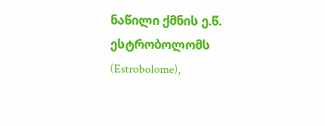ნაწილი ქმნის ე.წ. ესტრობოლომს (Estrobolome),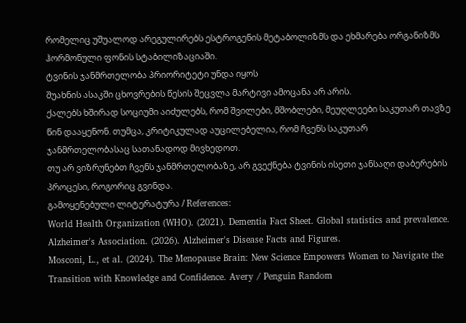რომელიც უშუალოდ არეგულირებს ესტროგენის მეტაბოლიზმს და ეხმარება ორგანიზმს ჰორმონული ფონის სტაბილიზაციაში.
ტვინის ჯანმრთელობა პრიორიტეტი უნდა იყოს
შუახნის ასაკში ცხოვრების წესის შეცვლა მარტივი ამოცანა არ არის.
ქალებს ხშირად სოციუმი აიძულებს, რომ შვილები, მშობლები, მეუღლეები საკუთარ თავზე წინ დააყენონ. თუმცა, კრიტიკულად აუცილებელია, რომ ჩვენს საკუთარ ჯანმრთელობასაც სათანადოდ მივხედოთ.
თუ არ ვიზრუნებთ ჩვენს ჯანმრთელობაზე, არ გვექნება ტვინის ისეთი ჯანსაღი დაბერების პროცესი, როგორიც გვინდა.
გამოყენებული ლიტერატურა / References:
World Health Organization (WHO). (2021). Dementia Fact Sheet. Global statistics and prevalence.
Alzheimer's Association. (2026). Alzheimer's Disease Facts and Figures.
Mosconi, L., et al. (2024). The Menopause Brain: New Science Empowers Women to Navigate the Transition with Knowledge and Confidence. Avery / Penguin Random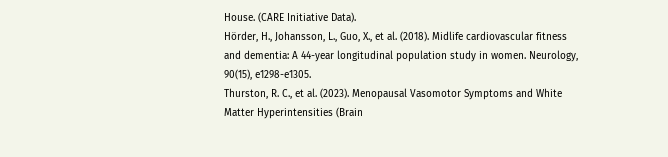House. (CARE Initiative Data).
Hörder, H., Johansson, L., Guo, X., et al. (2018). Midlife cardiovascular fitness and dementia: A 44-year longitudinal population study in women. Neurology, 90(15), e1298-e1305.
Thurston, R. C., et al. (2023). Menopausal Vasomotor Symptoms and White Matter Hyperintensities (Brain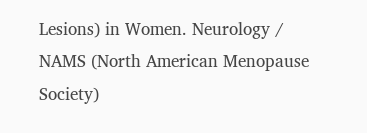Lesions) in Women. Neurology / NAMS (North American Menopause Society)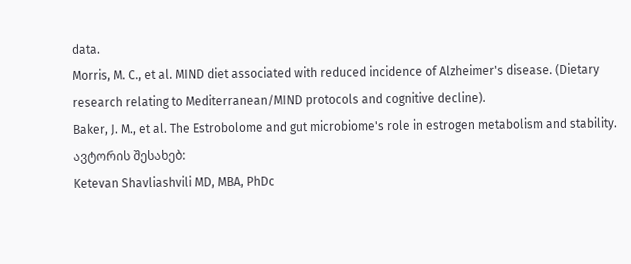data.
Morris, M. C., et al. MIND diet associated with reduced incidence of Alzheimer's disease. (Dietary research relating to Mediterranean/MIND protocols and cognitive decline).
Baker, J. M., et al. The Estrobolome and gut microbiome's role in estrogen metabolism and stability.
ავტორის შესახებ:
Ketevan Shavliashvili MD, MBA, PhDc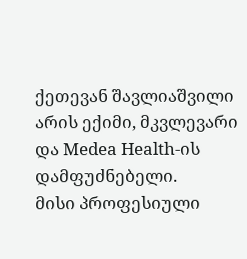ქეთევან შავლიაშვილი არის ექიმი, მკვლევარი და Medea Health-ის დამფუძნებელი.
მისი პროფესიული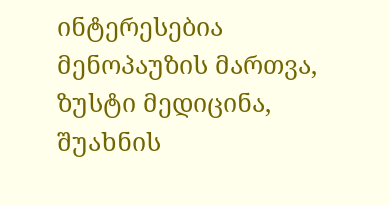ინტერესებია მენოპაუზის მართვა, ზუსტი მედიცინა,
შუახნის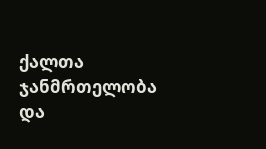ქალთა ჯანმრთელობა და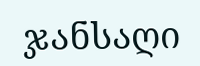ჯანსაღი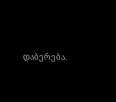დაბერება.